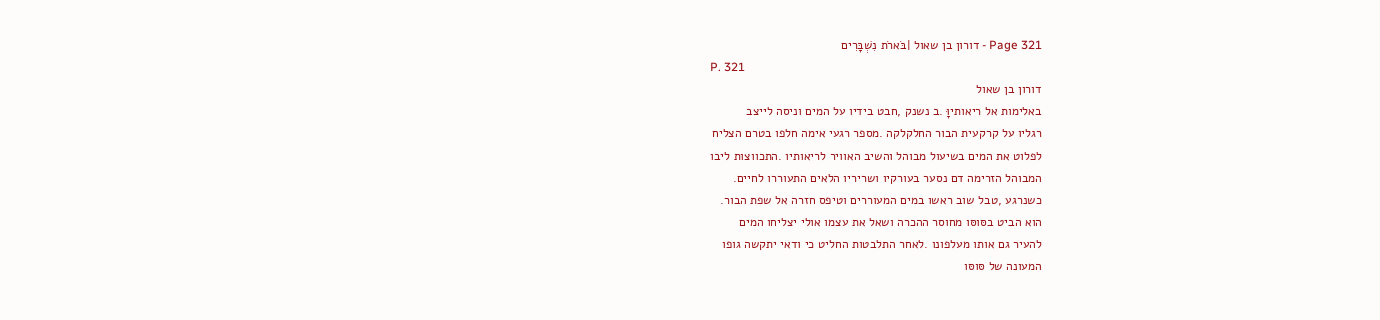Page 321 - דורון בן שאול |בֹּארֹת נִשְׁבָּרִים
P. 321
דורון בן שאול
באלימות אל ריאותיוָּ .ב נשנק ,חבט בידיו על המים וניסה לייצב
רגליו על קרקעית הבור החלקלקה .מספר רגעי אימה חלפו בטרם הצליח
לפלוט את המים בשיעול מבוהל והשיב האוויר לריאותיו .התכווצות ליבו
המבוהל הזרימה דם נסער בעורקיו ושריריו הלאים התעוררו לחיים.
כשנרגע ,טבל שוב ראשו במים המעוררים וטיפס חזרה אל שפת הבור.
הוא הביט בסּוסּו מחוסר ההכרה ושאל את עצמו אולי יצליחו המים
להעיר גם אותו מעלפונו .לאחר התלבטות החליט כי ודאי יתקשה גופו
המעונה של סּוסּו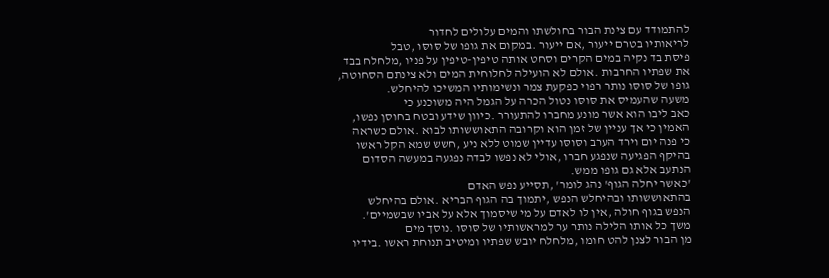להתמודד עם צינת הבור בחולשתו והמים עלולים לחדור
לריאותיו בטרם ייעור ,אם ייעור .במקום את גופו של סּוסּו ,טבל
פיסת בד נקיה במים הקרים וסחט אותה טיפין-טיפין על פניו ,מלחלח בבד
את שפתיו החרבות .אולם לא הועילה לחלוחית המים ולא צינתם הסחוטה,
גופו של סּוסּו נותר רפוי כפקעת צמר ונשימותיו המשיכו להיחלש.
משעה שהעמיס את סּוסּו נטול הכרה על הגמל היה משוכנע כי
כאב ליבו הוא אשר מונע מחברו להתעורר .כיוון שידע ובטח בחוסן נפשו,
האמין כי אך עניין של זמן הוא וקרובה התאוששותו לבוא .אולם כשראה
כי פנה יום וירד הערב וסּוסּו עדיין שמוט ללא ניע ,חשש שמא הקל ראשו
בהיקף הפגיעה שנפגע חברו ,אולי לא נפשו לבדה נפגעה במעשה הסדום
הנתעב אלא גם גופו ממש.
'כאשר יחלה הגוף' נהג לומר' ,תסייע נפש האדם
בהתאוששותו ובהיחלש הנפש ,יתמוך בה הגוף הבריא .אולם בהיחלש
הנפש בגוף חולה ,אין לו לאדם על מי שיסמוך אלא על אביו שבשמיים'.
משך כל אותו הלילה נותר ער למראשותיו של סּוסּו .נוסך מים
מן הבור לצנן להט חומו ,מלחלח יובש שפתיו ומיטיב תנוחת ראשו .בידיו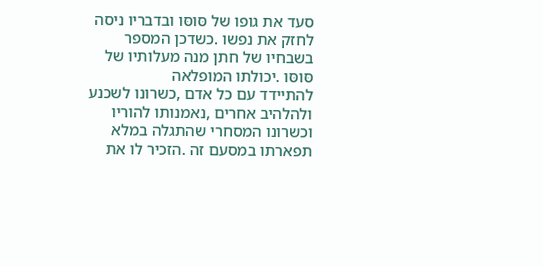סעד את גופו של סּוסּו ובדבריו ניסה לחזק את נפשו .כשדכן המספר
בשבחיו של חתן מנה מעלותיו של סּוסּו .יכולתו המופלאה
להתיידד עם כל אדם ,כשרונו לשכנע ולהלהיב אחרים ,נאמנותו להוריו
וכשרונו המסחרי שהתגלה במלא תפארתו במסעם זה .הזכיר לו את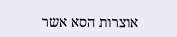אוצרות הסא אשר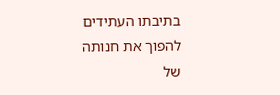בתיבתו העתידים להפוך את חנותה של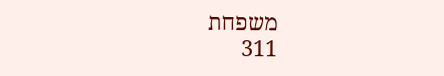משפחת
311